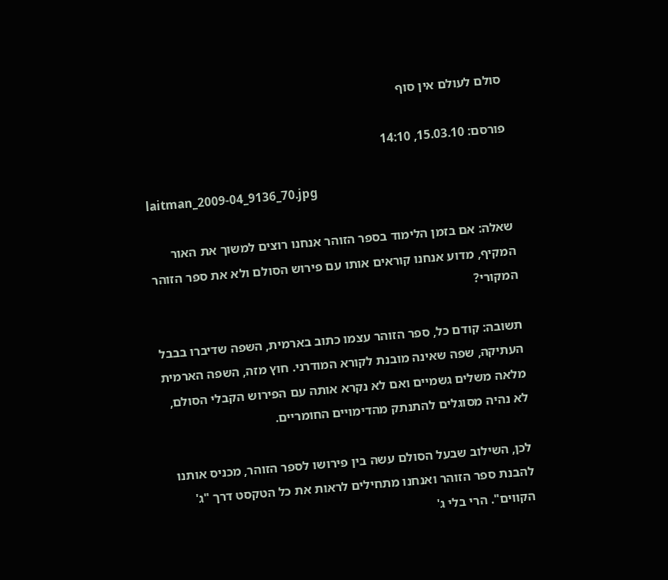סולם לעולם אין סוף

פורסם: 15.03.10, 14:10

laitman_2009-04_9136_70.jpg

שאלה: אם בזמן הלימוד בספר הזוהר אנחנו רוצים למשוך את האור המקיף, מדוע אנחנו קוראים אותו עם פירוש הסולם ולא את ספר הזוהר המקורי?

תשובה: קודם כל, ספר הזוהר עצמו כתוב בארמית, השפה שדיברו בבבל העתיקה, שפה שאינה מובנת לקורא המודרני. חוץ מזה, השפה הארמית מלאה משלים גשמיים ואם לא נקרא אותה עם הפירוש הקבלי הסולם, לא נהיה מסוגלים להתנתק מהדימויים החומריים.

לכן, השילוב שבעל הסולם עשה בין פירושו לספר הזוהר, מכניס אותנו להבנת ספר הזוהר ואנחנו מתחילים לראות את כל הטקסט דרך "ג' הקווים". הרי בלי ג'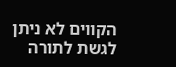הקווים לא ניתן לגשת לתורה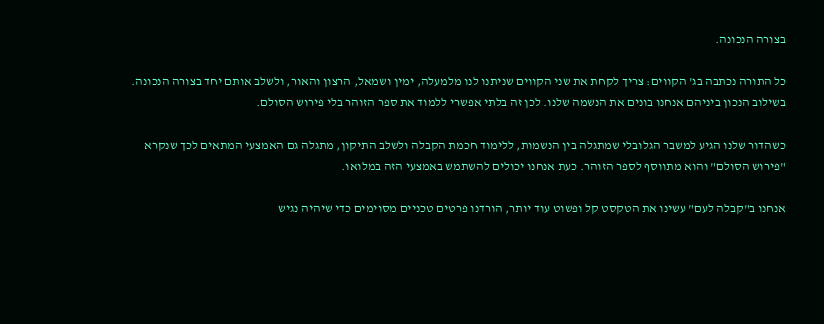בצורה הנכונה.

כל התורה נכתבה בג' הקווים: צריך לקחת את שני הקווים שניתנו לנו מלמעלה, ימין ושמאל, הרצון והאור, ולשלב אותם יחד בצורה הנכונה. בשילוב הנכון ביניהם אנחנו בונים את הנשמה שלנו. לכן זה בלתי אפשרי ללמוד את ספר הזוהר בלי פירוש הסולם.

כשהדור שלנו הגיע למשבר הגלובלי שמתגלה בין הנשמות, ללימוד חכמת הקבלה ולשלב התיקון, מתגלה גם האמצעי המתאים לכך שנקרא "פירוש הסולם" והוא מתווסף לספר הזוהר. כעת אנחנו יכולים להשתמש באמצעי הזה במלואו.

אנחנו ב"קבלה לעם" עשינו את הטקסט קל ופשוט עוד יותר, הורדנו פרטים טכניים מסוימים כדי שיהיה נגיש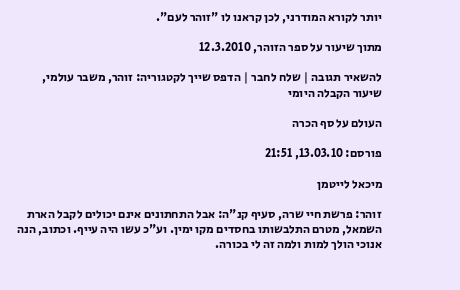יותר לקורא המודרני, לכן קראנו לו "זוהר לעם".

מתוך שיעור על ספר הזוהר, 12.3.2010

להשאיר תגובה | שלח לחבר | הדפס שייך לקטגוריה: זוהר, משבר עולמי, שיעור הקבלה היומי

העולם על סף הכרה

פורסם: 13.03.10, 21:51

מיכאל לייטמן

זוהר: פרשת חיי שרה, סעיף קנ"ה: אבל התחתונים אינם יכולים לקבל הארת השמאל, מטרם התלבשותו בחסדים מקו ימין. וע"כ עשו היה עייף. וכתוב, הנה אנוכי הולך למות ולמה זה לי בכורה.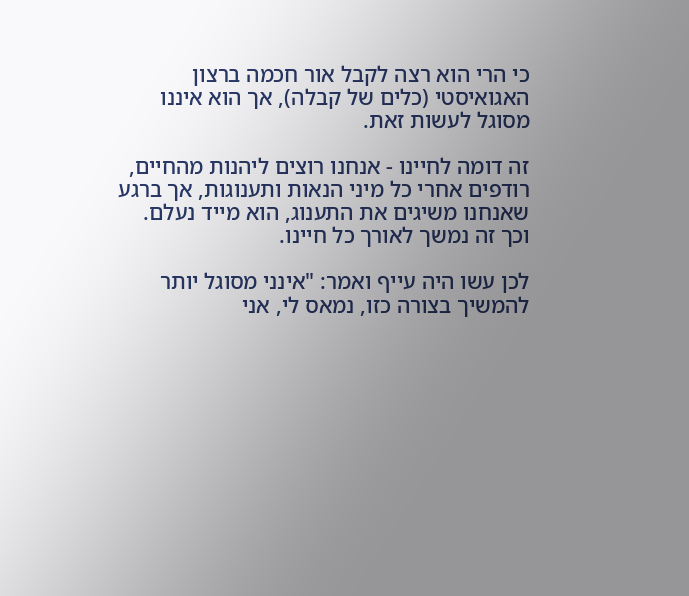כי הרי הוא רצה לקבל אור חכמה ברצון האגואיסטי (כלים של קבלה), אך הוא איננו מסוגל לעשות זאת.

זה דומה לחיינו - אנחנו רוצים ליהנות מהחיים, רודפים אחרי כל מיני הנאות ותענוגות, אך ברגע שאנחנו משיגים את התענוג, הוא מייד נעלם. וכך זה נמשך לאורך כל חיינו.

לכן עשו היה עייף ואמר: "אינני מסוגל יותר להמשיך בצורה כזו, נמאס לי, אני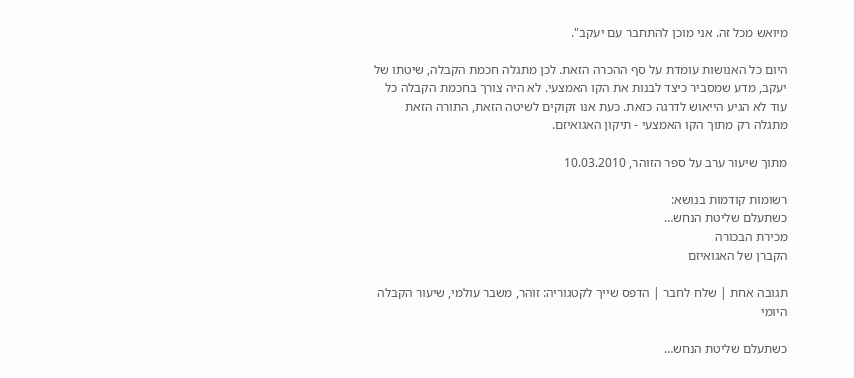מיואש מכל זה. אני מוכן להתחבר עם יעקב".

היום כל האנושות עומדת על סף ההכרה הזאת. לכן מתגלה חכמת הקבלה, שיטתו של יעקב, מדע שמסביר כיצד לבנות את הקו האמצעי. לא היה צורך בחכמת הקבלה כל עוד לא הגיע הייאוש לדרגה כזאת. כעת אנו זקוקים לשיטה הזאת, התורה הזאת מתגלה רק מתוך הקו האמצעי - תיקון האגואיזם.

מתוך שיעור ערב על ספר הזוהר, 10.03.2010

רשומות קודמות בנושא:
כשתעלם שליטת הנחש…
מכירת הבכורה
הקברן של האגואיזם

תגובה אחת | שלח לחבר | הדפס שייך לקטגוריה: זוהר, משבר עולמי, שיעור הקבלה היומי

כשתעלם שליטת הנחש…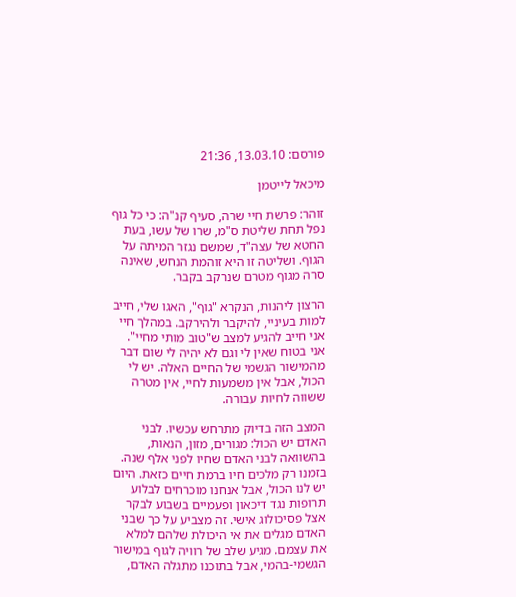פורסם: 13.03.10, 21:36

מיכאל לייטמן

זוהר: פרשת חיי שרה, סעיף קנ"ה: כי כל גוף נפל תחת שליטת ס"מ, שרו של עשו, בעת החטא של עצה"ד, שמשם נגזר המיתה על הגוף. ושליטה זו היא זוהמת הנחש, שאינה סרה מגוף מטרם שנרקב בקבר.

הרצון ליהנות, הנקרא "גוף", האגו שלי, חייב למות בעיניי, להיקבר ולהירקב. במהלך חיי אני חייב להגיע למצב ש"טוב מותי מחיי". אני בטוח שאין לי וגם לא יהיה לי שום דבר מהמישור הגשמי של החיים האלה. יש לי הכול, אבל אין משמעות לחיי, אין מטרה ששווה לחיות עבורה.

המצב הזה בדיוק מתרחש עכשיו. לבני האדם יש הכול: מגורים, מזון, הנאות, בהשוואה לבני האדם שחיו לפני אלף שנה. בזמנו רק מלכים חיו ברמת חיים כזאת. היום יש לנו הכול, אבל אנחנו מוכרחים לבלוע תרופות נגד דיכאון ופעמיים בשבוע לבקר אצל פסיכולוג אישי. זה מצביע על כך שבני האדם מגלים את אי היכולת שלהם למלא את עצמם. מגיע שלב של רוויה לגוף במישור הגשמי-בהמי, אבל בתוכנו מתגלה האדם,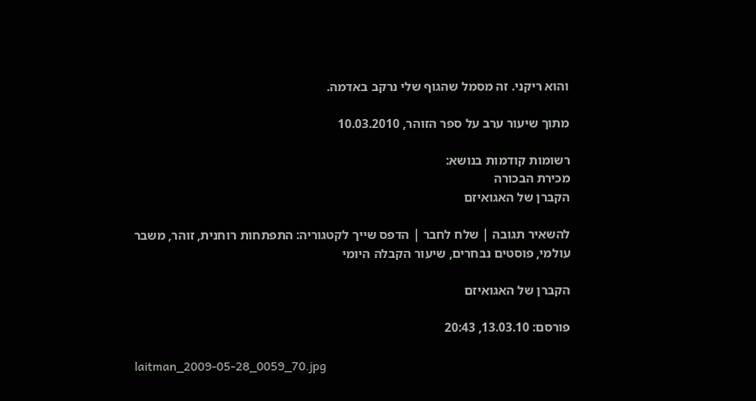והוא ריקני. זה מסמל שהגוף שלי נרקב באדמה.

מתוך שיעור ערב על ספר הזוהר, 10.03.2010

רשומות קודמות בנושא:
מכירת הבכורה
הקברן של האגואיזם

להשאיר תגובה | שלח לחבר | הדפס שייך לקטגוריה: התפתחות רוחנית, זוהר, משבר עולמי, פוסטים נבחרים, שיעור הקבלה היומי

הקברן של האגואיזם

פורסם: 13.03.10, 20:43

laitman_2009-05-28_0059_70.jpg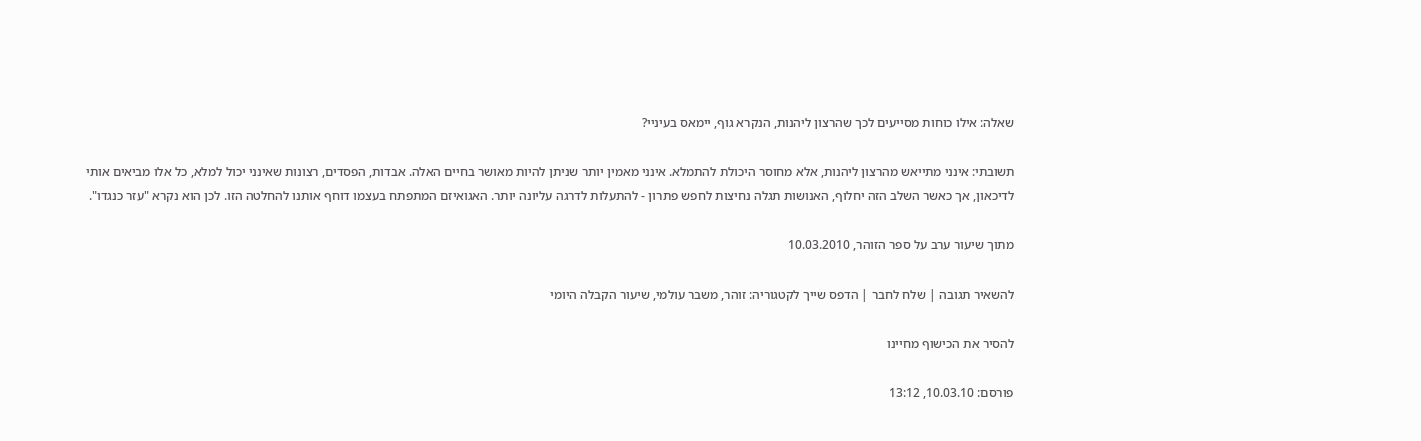שאלה: אילו כוחות מסייעים לכך שהרצון ליהנות, הנקרא גוף, יימאס בעיניי?

תשובתי: אינני מתייאש מהרצון ליהנות, אלא מחוסר היכולת להתמלא. אינני מאמין יותר שניתן להיות מאושר בחיים האלה. אבדות, הפסדים, רצונות שאינני יכול למלא, כל אלו מביאים אותי לדיכאון, אך כאשר השלב הזה יחלוף, האנושות תגלה נחיצות לחפש פתרון - להתעלות לדרגה עליונה יותר. האגואיזם המתפתח בעצמו דוחף אותנו להחלטה הזו. לכן הוא נקרא "עזר כנגדו".

מתוך שיעור ערב על ספר הזוהר, 10.03.2010

להשאיר תגובה | שלח לחבר | הדפס שייך לקטגוריה: זוהר, משבר עולמי, שיעור הקבלה היומי

להסיר את הכישוף מחיינו

פורסם: 10.03.10, 13:12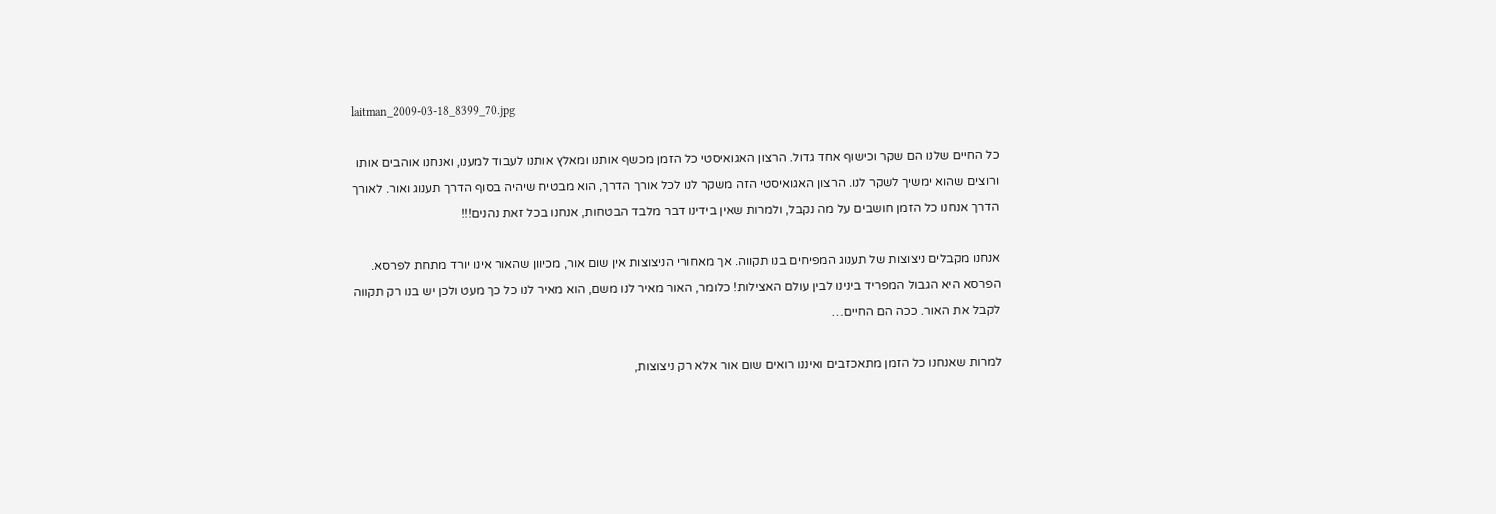laitman_2009-03-18_8399_70.jpg

כל החיים שלנו הם שקר וכישוף אחד גדול. הרצון האגואיסטי כל הזמן מכשף אותנו ומאלץ אותנו לעבוד למענו, ואנחנו אוהבים אותו ורוצים שהוא ימשיך לשקר לנו. הרצון האגואיסטי הזה משקר לנו לכל אורך הדרך, הוא מבטיח שיהיה בסוף הדרך תענוג ואור. לאורך הדרך אנחנו כל הזמן חושבים על מה נקבל, ולמרות שאין בידינו דבר מלבד הבטחות, אנחנו בכל זאת נהנים!!!

אנחנו מקבלים ניצוצות של תענוג המפיחים בנו תקווה. אך מאחורי הניצוצות אין שום אור, מכיוון שהאור אינו יורד מתחת לפרסא. הפרסא היא הגבול המפריד בינינו לבין עולם האצילות! כלומר, האור מאיר לנו משם, הוא מאיר לנו כל כך מעט ולכן יש בנו רק תקווה לקבל את האור. ככה הם החיים…

למרות שאנחנו כל הזמן מתאכזבים ואיננו רואים שום אור אלא רק ניצוצות,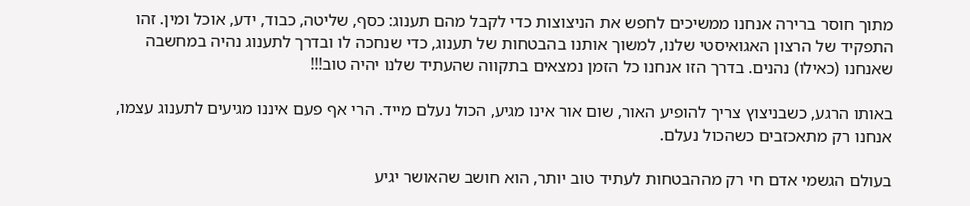מתוך חוסר ברירה אנחנו ממשיכים לחפש את הניצוצות כדי לקבל מהם תענוג: כסף, שליטה, כבוד, ידע, אוכל ומין. זהו התפקיד של הרצון האגואיסטי שלנו, למשוך אותנו בהבטחות של תענוג, כדי שנחכה לו ובדרך לתענוג נהיה במחשבה שאנחנו (כאילו) נהנים. בדרך הזו אנחנו כל הזמן נמצאים בתקווה שהעתיד שלנו יהיה טוב!!!

באותו הרגע, כשבניצוץ צריך להופיע האור, שום אור אינו מגיע, הכול נעלם מייד. הרי אף פעם איננו מגיעים לתענוג עצמו, אנחנו רק מתאכזבים כשהכול נעלם.

בעולם הגשמי אדם חי רק מההבטחות לעתיד טוב יותר, הוא חושב שהאושר יגיע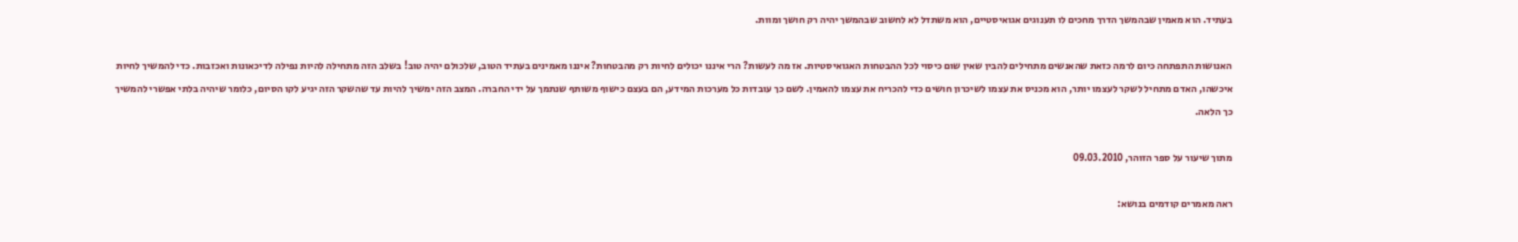בעתיד. הוא מאמין שבהמשך הדרך מחכים לו תענוגים אגואיסטיים, הוא משתדל לא לחשוב שבהמשך יהיה רק חושך ומוות.

האנושות התפתחה כיום לרמה כזאת שהאנשים מתחילים להבין שאין שום כיסוי לכל ההבטחות האגואיסטיות. אז מה לעשות? הרי איננו יכולים לחיות רק מהבטחות? איננו מאמינים בעתיד הטוב, שלכולם יהיה טוב! בשלב הזה מתחילה להיות נפילה לדיכאונות ואכזבות. כדי להמשיך לחיות איכשהו, האדם מתחיל לשקר לעצמו יותר, הוא מכניס את עצמו לשיכרון חושים כדי להכריח את עצמו להאמין. לשם כך עובדות כל מערכות המידע, הם בעצם כישוף משותף שנתמך על ידי החברה. המצב הזה ימשיך להיות עד שהשקר הזה יגיע לקו הסיום, כלומר שיהיה בלתי אפשרי להמשיך כך הלאה.

מתוך שיעור על ספר הזוהר, 09.03.2010

ראה מאמרים קודמים בנושא: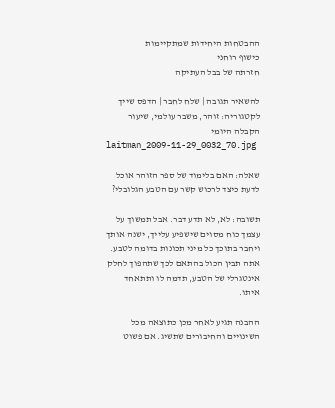ההבטחות היחידות שמתקיימות
כישוף רוחני
חזרתה של בבל העתיקה

להשאיר תגובה | שלח לחבר | הדפס שייך לקטגוריה: זוהר, משבר עולמי, שיעור הקבלה היומי
laitman_2009-11-29_0032_70.jpg

שאלה: האם בלימוד של ספר הזוהר אוכל לדעת כיצד לרכוש קשר עם הטבע הגלובלי?

תשובה: לא, לא תדע דבר. אבל תמשוך על עצמך כוח מסוים שישפיע עלייך, ישנה אותך ויחבר בתוכך כל מיני תכונות בדומה לטבע. אתה תבין הכול בהתאם לכך שתהפוך לחלק אינטגרלי של הטבע, תדמה לו ותתאחד איתו.

ההבנה תגיע לאחר מכן כתוצאה מכל השינויים והחיבורים שתשיג. אם פשוט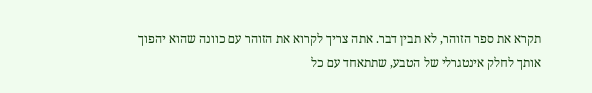תקרא את ספר הזוהר, לא תבין דבר. אתה צריך לקרוא את הזוהר עם כוונה שהוא יהפוך אותך לחלק אינטגרלי של הטבע, שתתאחד עם כל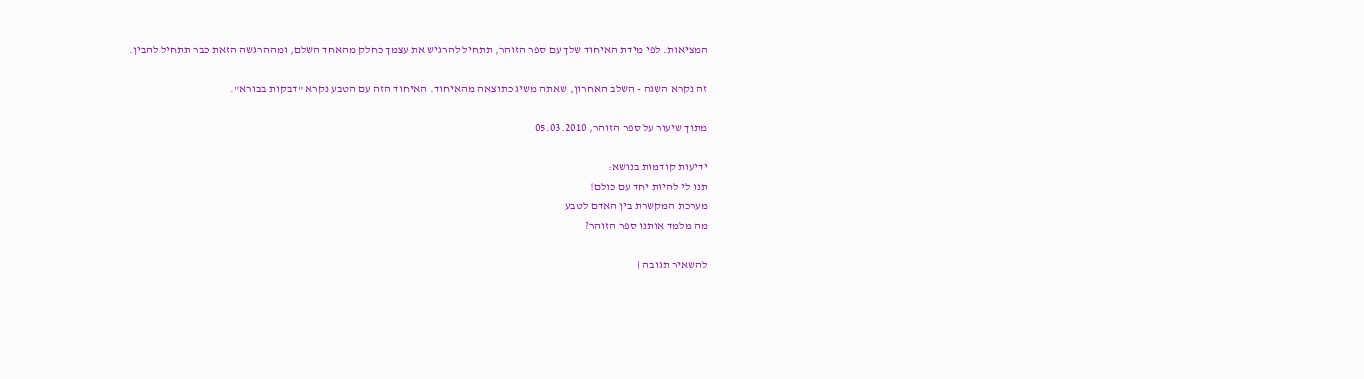המציאות. לפי מידת האיחוד שלך עם ספר הזוהר, תתחיל להרגיש את עצמך כחלק מהאחד השלם, ומההרגשה הזאת כבר תתחיל להבין.

זה נקרא השגה - השלב האחרון, שאתה משיג כתוצאה מהאיחוד. האיחוד הזה עם הטבע נקרא "דבקות בבורא".

מתוך שיעור על ספר הזוהר, 05.03.2010

ידיעות קודמות בנושא:
תנו לי להיות יחד עם כולם!
מערכת המקשרת בין האדם לטבע
מה מלמד אותנו ספר הזוהר?

להשאיר תגובה |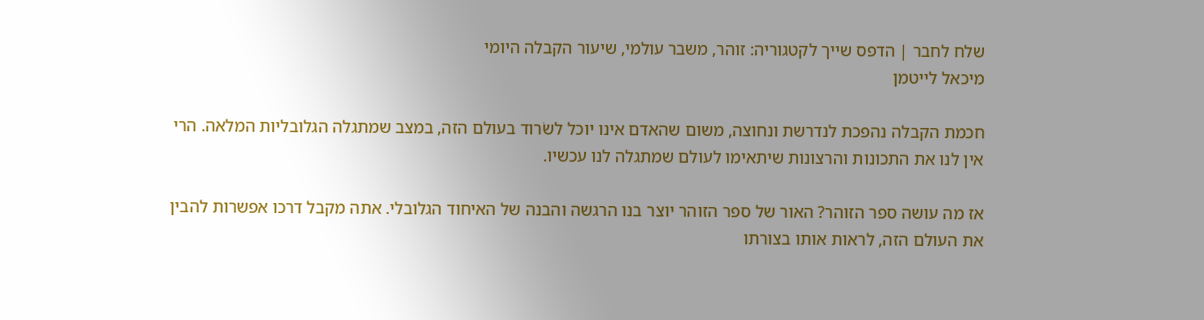שלח לחבר | הדפס שייך לקטגוריה: זוהר, משבר עולמי, שיעור הקבלה היומי
מיכאל לייטמן

חכמת הקבלה נהפכת לנדרשת ונחוצה, משום שהאדם אינו יוכל לשׂרוד בעולם הזה, במצב שמתגלה הגלובליות המלאה. הרי אין לנו את התכונות והרצונות שיתאימו לעולם שמתגלה לנו עכשיו.

אז מה עושה ספר הזוהר? האור של ספר הזוהר יוצר בנו הרגשה והבנה של האיחוד הגלובלי. אתה מקבל דרכו אפשרות להבין את העולם הזה, לראות אותו בצורתו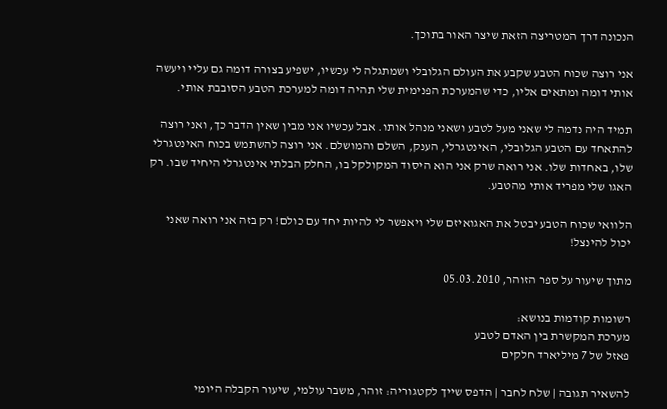הנכונה דרך המטריצה הזאת שיצר האור בתוכך.

אני רוצה שכוח הטבע שקבע את העולם הגלובלי ושמתגלה לי עכשיו, ישפיע בצורה דומה גם עליי ויעשה אותי דומה ומתאים אליו, כדי שהמערכת הפנימית שלי תהיה דומה למערכת הטבע הסובבת אותי.

תמיד היה נדמה לי שאני מעל לטבע ושאני מנהל אותו. אבל עכשיו אני מבין שאין הדבר כך, ואני רוצה להתאחד עם הטבע הגלובלי, האינטגרלי, הענק, השלם והמושלם. אני רוצה להשתמש בכוח האינטגרלי שלו, באחדות שלו. אני רואה שרק אני הוא היסוד המקולקל בו, החלק הבלתי אינטגרלי היחיד שבו. רק האגו שלי מפריד אותי מהטבע.

הלוואי שכוח הטבע יבטל את האגואיזם שלי ויאפשר לי להיות יחד עם כולם! רק בזה אני רואה שאני יכול להינצל!

מתוך שיעור על ספר הזוהר, 05.03.2010

רשומות קודמות בנושא:
מערכת המקשרת בין האדם לטבע
פאזל של 7 מיליארד חלקים

להשאיר תגובה | שלח לחבר | הדפס שייך לקטגוריה: זוהר, משבר עולמי, שיעור הקבלה היומי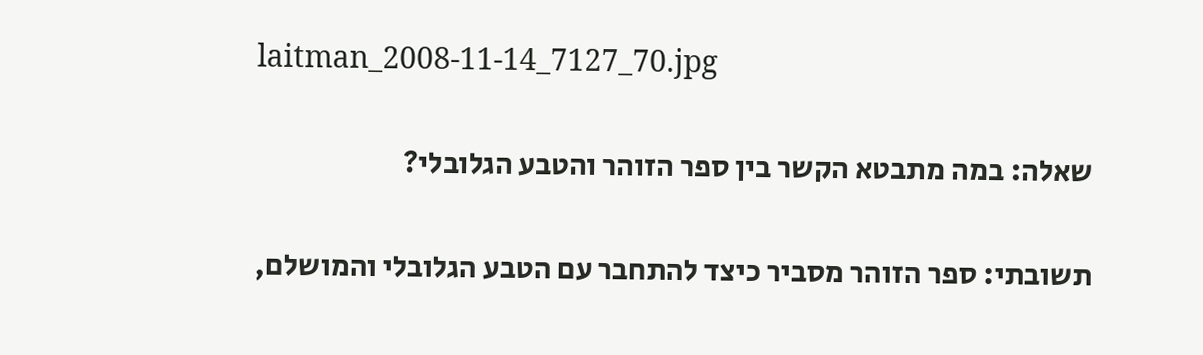laitman_2008-11-14_7127_70.jpg

שאלה: במה מתבטא הקשר בין ספר הזוהר והטבע הגלובלי?

תשובתי: ספר הזוהר מסביר כיצד להתחבר עם הטבע הגלובלי והמושלם,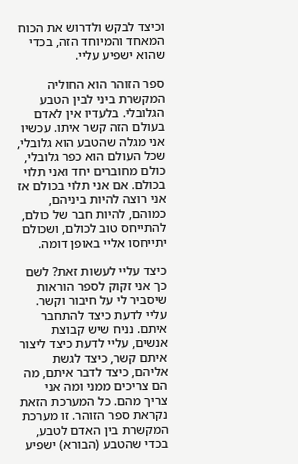וכיצד לבקש ולדרוש את הכוח המאחד והמיוחד הזה, בכדי שהוא ישפיע עליי.

ספר הזוהר הוא החוליה המקשרת ביני לבין הטבע הגלובלי. בלעדיו אין לאדם בעולם הזה קשר איתו. עכשיו אני מגלה שהטבע הוא גלובלי, שכל העולם הוא כפר גלובלי, כולם מחוברים יחד ואני תלוי בכולם. אם אני תלוי בכולם אז אני רוצה להיות ביניהם, כמוהם, להיות חבר של כולם, להתייחס טוב לכולם, ושכולם יתייחסו אליי באופן דומה.

כיצד עליי לעשות זאת? לשם כך אני זקוק לספר הוראות שיסביר לי על חיבור וקשר. עליי לדעת כיצד להתחבר איתם. נניח שיש קבוצת אנשים, עליי לדעת כיצד ליצור איתם קשר, כיצד לגשת אליהם, כיצד לדבר איתם, מה הם צריכים ממני ומה אני צריך מהם. כל המערכת הזאת נקראת ספר הזוהר. זו מערכת המקשרת בין האדם לטבע, בכדי שהטבע (הבורא) ישפיע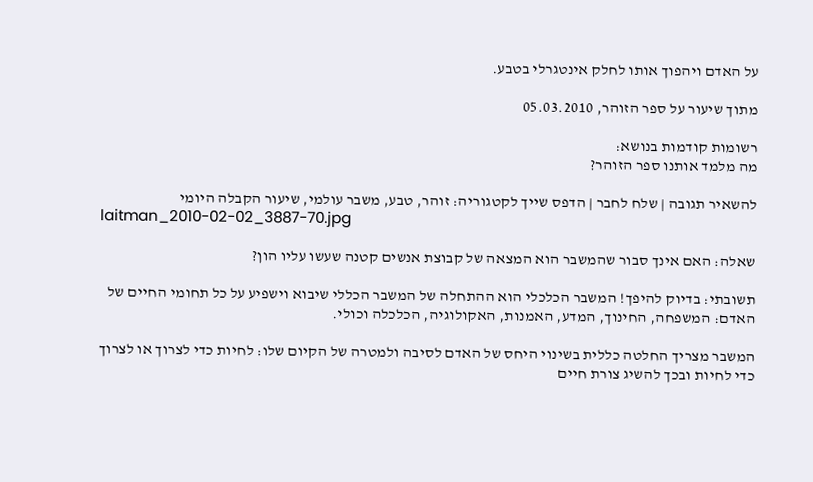על האדם ויהפוך אותו לחלק אינטגרלי בטבע.

מתוך שיעור על ספר הזוהר, 05.03.2010

רשומות קודמות בנושא:
מה מלמד אותנו ספר הזוהר?

להשאיר תגובה | שלח לחבר | הדפס שייך לקטגוריה: זוהר, טבע, משבר עולמי, שיעור הקבלה היומי
laitman_2010-02-02_3887-70.jpg

שאלה: האם אינך סבור שהמשבר הוא המצאה של קבוצת אנשים קטנה שעשו עליו הון?

תשובתי: בדיוק להיפך! המשבר הכלכלי הוא ההתחלה של המשבר הכללי שיבוא וישפיע על כל תחומי החיים של האדם: המשפחה, החינוך, המדע, האמנות, האקולוגיה, הכלכלה וכולי.

המשבר מצריך החלטה כללית בשינוי היחס של האדם לסיבה ולמטרה של הקיום שלו: לחיות כדי לצרוך או לצרוך כדי לחיות ובכך להשיג צורת חיים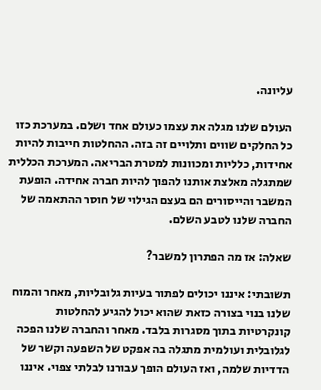עליונה.

העולם שלנו מגלה את עצמו כעולם אחד ושלם. במערכת כזו כל החלקים שווים ותלויים זה בזה. ההחלטות חייבות להיות אחידות, כלליות ומכוונות למטרת הבריאה. המערכת הכללית שמתגלה מאלצת אותנו להפוך להיות חברה אחידה. הופעת המשבר והייסורים הם בעצם הגילוי של חוסר ההתאמה של החברה שלנו לטבע השלם.

שאלה: אז מה הפתרון למשבר?

תשובתי: איננו יכולים לפתור בעיות גלובליות, מאחר והמוח שלנו בנוי בצורה כזאת שהוא יכול להגיע להחלטות קונקרטיות בתוך מסגרות בלבד. מאחר והחברה שלנו הפכה לגלובלית ועולמית מתגלה בה אפקט של השפעה וקשר של הדדיות שלמה, ואז העולם הופך עבורנו לבלתי צפוי. איננו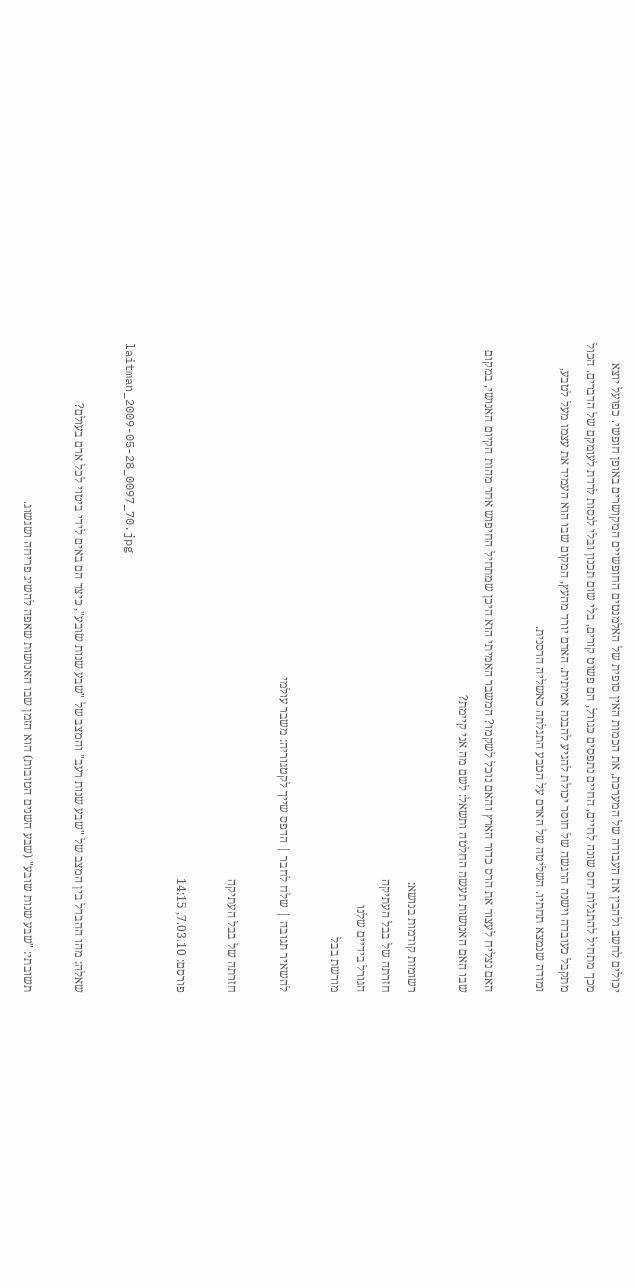יכולים לחשב ולהבין את העבודה של המערכת, את הכמות האין סופית של האלמנטים החופשיים המקושרים באופן חופשי. כפועל יוצא מכך מתחיל להתגלות יחס שונה לחיים, החיים נתפסים כגורל, הם פשוט קורים, בלי שום תכנון ובלי לנסות לרדת לעומקם של הדברים. הכול מתקבל כעובדה וישנה הרגשה של חוסר יכולת להגיע להבנה אמיתית. האדם יורד מהעץ, המקום שבו הוא העמיד את עצמו מעל לטבע, ומודה שנמצא תחתיו. השליטה של האדם על הטבע התגלתה כאשליה הרסנית.

האם נצליח לעצור את הרס כדור הארץ והאם נוכל לשקמו? המשבר האמיתי הוא היכן שמתחיל החיפוש אחר מהות הקיום האנושי, במקום שבו האם האנושות תעשה החלטה ותשאל: לשם מה אני קיימת?

רשומות קודמות בנושא:
חזרתה של בבל העתיקה
הגורל בידיים שלנו
מורשת בבל

להשאיר תגובה | שלח לחבר | הדפס שייך לקטגוריה: משבר עולמי

חזרתה של בבל העתיקה

פורסם: 7.03.10, 14:15

laitman_2009-05-28_0097_70.jpg

שאלה: מהו ההבדל בין המצב של "שבע שנות רעב" והמצב של "שבע שנות שׂובע", כיצד הם באים לידי ביטוי לכל אדם בעולם?

תשובתי: "שבע שנות שובע" (שבע השנים הטובות) הוא הזמן שבו האנושות שאפה להשיג פריחה ושגשוג.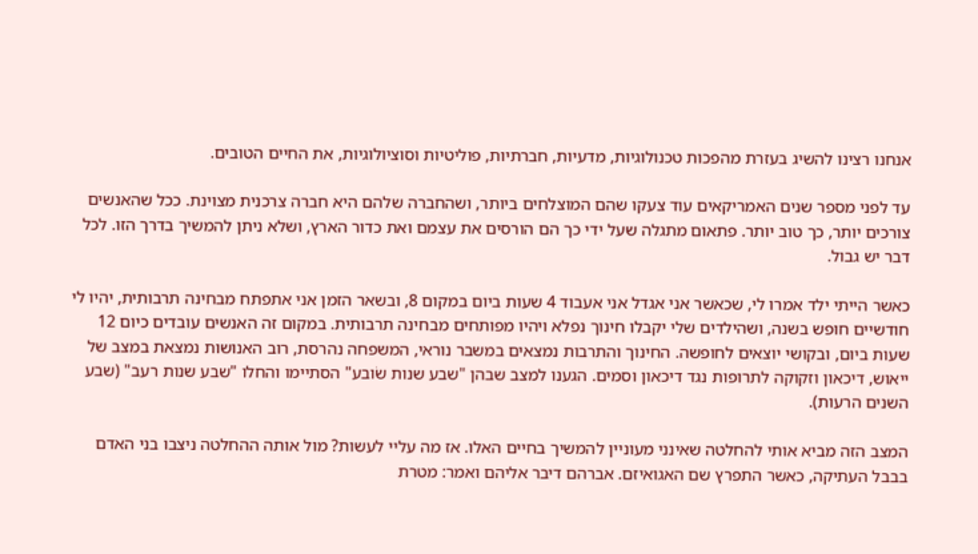אנחנו רצינו להשיג בעזרת מהפכות טכנולוגיות, מדעיות, חברתיות, פוליטיות וסוציולוגיות, את החיים הטובים.

עד לפני מספר שנים האמריקאים עוד צעקו שהם המוצלחים ביותר, ושהחברה שלהם היא חברה צרכנית מצוינת. ככל שהאנשים צורכים יותר, כך טוב יותר. פתאום מתגלה שעל ידי כך הם הורסים את עצמם ואת כדור הארץ, ושלא ניתן להמשיך בדרך הזו. לכל דבר יש גבול.

כאשר הייתי ילד אמרו לי, שכאשר אני אגדל אני אעבוד 4 שעות ביום במקום 8, ובשאר הזמן אני אתפתח מבחינה תרבותית, יהיו לי חודשיים חופש בשנה, ושהילדים שלי יקבלו חינוך נפלא ויהיו מפותחים מבחינה תרבותית. במקום זה האנשים עובדים כיום 12 שעות ביום, ובקושי יוצאים לחופשה. החינוך והתרבות נמצאים במשבר נוראי, המשפחה נהרסת, רוב האנושות נמצאת במצב של ייאוש, דיכאון וזקוקה לתרופות נגד דיכאון וסמים. הגענו למצב שבהן "שבע שנות שׂובע" הסתיימו והחלו "שבע שנות רעב" (שבע השנים הרעות).

המצב הזה מביא אותי להחלטה שאינני מעוניין להמשיך בחיים האלו. אז מה עליי לעשות? מול אותה ההחלטה ניצבו בני האדם בבבל העתיקה, כאשר התפרץ שם האגואיזם. אברהם דיבר אליהם ואמר: מטרת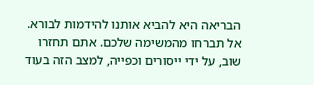הבריאה היא להביא אותנו להידמות לבורא. אל תברחו מהמשימה שלכם. אתם תחזרו שוב, על ידי ייסורים וכפייה, למצב הזה בעוד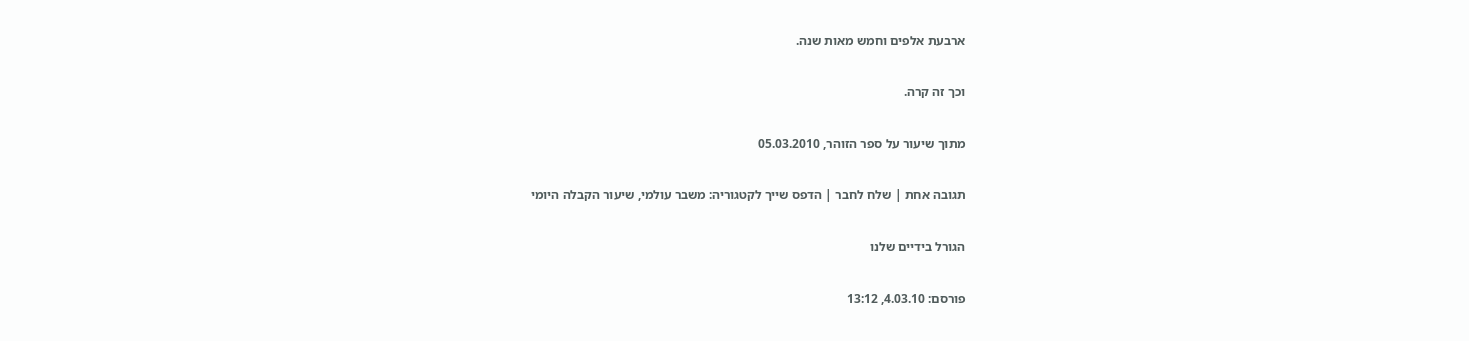ארבעת אלפים וחמש מאות שנה.

וכך זה קרה.

מתוך שיעור על ספר הזוהר, 05.03.2010

תגובה אחת | שלח לחבר | הדפס שייך לקטגוריה: משבר עולמי, שיעור הקבלה היומי

הגורל בידיים שלנו

פורסם: 4.03.10, 13:12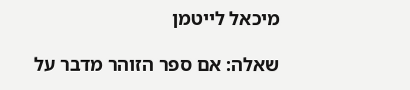מיכאל לייטמן

שאלה: אם ספר הזוהר מדבר על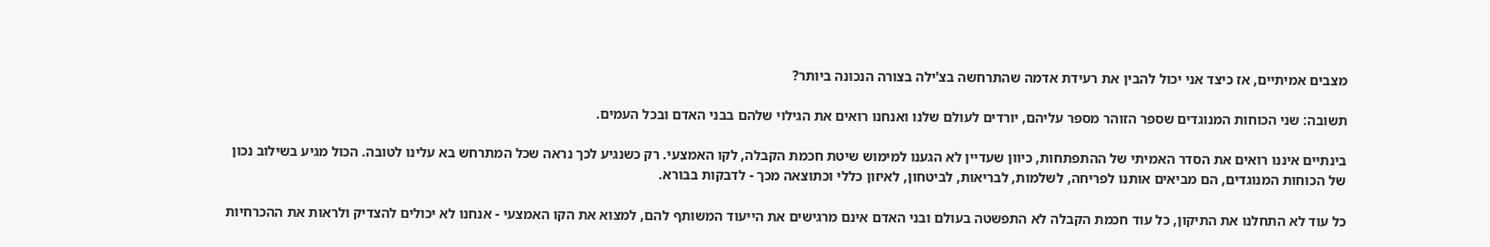מצבים אמיתיים, אז כיצד אני יכול להבין את רעידת אדמה שהתרחשה בצ'ילה בצורה הנכונה ביותר?

תשובה: שני הכוחות המנוגדים שספר הזוהר מספר עליהם, יורדים לעולם שלנו ואנחנו רואים את הגילוי שלהם בבני האדם ובכל העמים.

בינתיים איננו רואים את הסדר האמיתי של ההתפתחות, כיוון שעדיין לא הגענו למימוש שיטת חכמת הקבלה, לקו האמצעי. רק כשנגיע לכך נראה שכל המתרחש בא עלינו לטובה. הכול מגיע בשילוב נכון של הכוחות המנוגדים, הם מביאים אותנו לפריחה, לשלמות, לבריאות, לביטחון, לאיזון כללי וכתוצאה מכך - לדבקות בבורא.

כל עוד לא התחלנו את התיקון, כל עוד חכמת הקבלה לא התפשטה בעולם ובני האדם אינם מרגישים את הייעוד המשותף להם, למצוא את הקו האמצעי - אנחנו לא יכולים להצדיק ולראות את ההכרחיות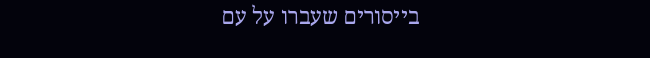בייסורים שעברו על עם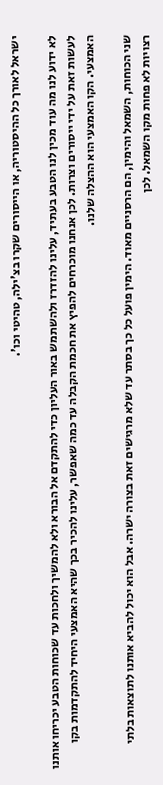ישראל לאורך כל ההיסטוריה, או הייסורים שקרו בצ'ילה, טהיטי וכו'.

לא ידוע לנו מה עוד מכין לנו הטבע בעתיד, עלינו להזדרז ולהשתמש באור העליון כדי להתקדם אל הבורא ולא להמשיך ולחכות עד שכוחות הטבע יכריחו אותנו לעשות זאת על ידי ייסורים וצרות. לכן אנחנו מוכרחים להפיץ את חכמת הקבלה עד כמה שאפשר, עלינו להכיר בכך שהיא האמצעי היחיד להתקדמות בקו האמצעי. הקו האמצעי הוא ההצלה שלנו.

שני הכוחות, השמאל והימין, הם הרסניים מאוד. הימין פועל כל כך בסתר עד שלא מרגישים זאת בצורה ישרה. אבל הוא יכול להביא אותנו לתוצאות בלתי רצויות לא פחות מקו השמאל. לכן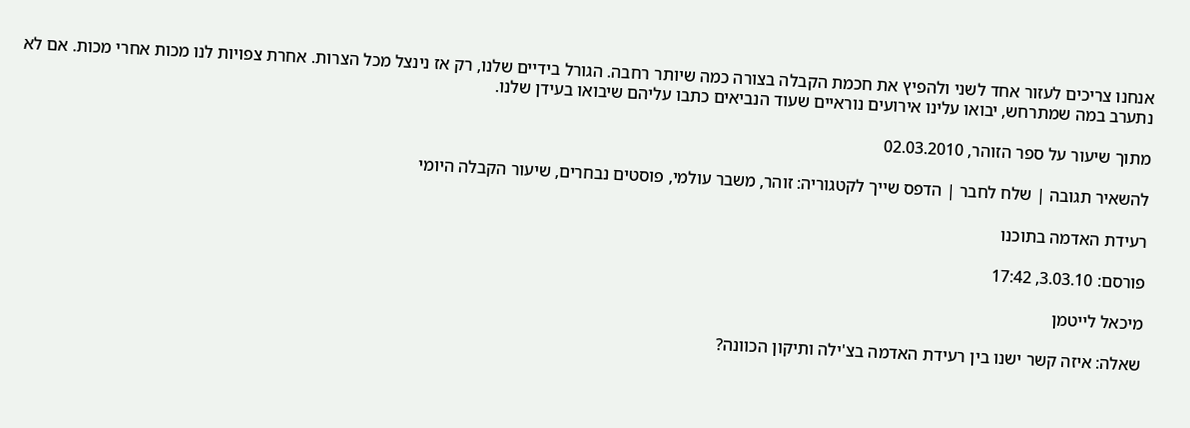אנחנו צריכים לעזור אחד לשני ולהפיץ את חכמת הקבלה בצורה כמה שיותר רחבה. הגורל בידיים שלנו, רק אז נינצל מכל הצרות. אחרת צפויות לנו מכות אחרי מכות. אם לא נתערב במה שמתרחש, יבואו עלינו אירועים נוראיים שעוד הנביאים כתבו עליהם שיבואו בעידן שלנו.

מתוך שיעור על ספר הזוהר, 02.03.2010

להשאיר תגובה | שלח לחבר | הדפס שייך לקטגוריה: זוהר, משבר עולמי, פוסטים נבחרים, שיעור הקבלה היומי

רעידת האדמה בתוכנו

פורסם: 3.03.10, 17:42

מיכאל לייטמן

שאלה: איזה קשר ישנו בין רעידת האדמה בצ'ילה ותיקון הכוונה?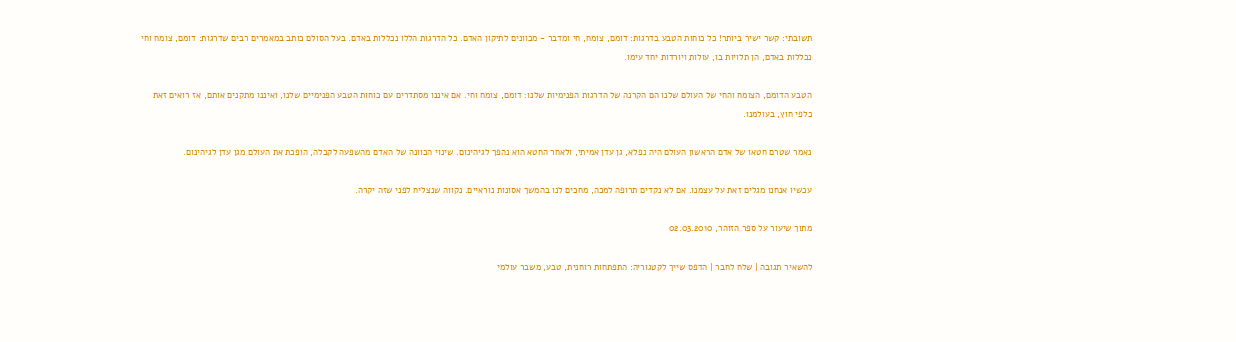תשובתי: קשר ישיר ביותר! כל כוחות הטבע בדרגות: דומם, צומח, חי ומדבר - מכוונים לתיקון האדם. כל הדרגות הללו נכללות באדם. בעל הסולם כותב במאמרים רבים שדרגות: דומם, צומח וחי נכללות באדם, הן תלויות בו, עולות ויורדות יחד עימו.

הטבע הדומם, הצומח והחי של העולם שלנו הם הקרנה של הדרגות הפנימיות שלנו: דומם, צומח וחי. אם איננו מסתדרים עם כוחות הטבע הפנימיים שלנו, ואיננו מתקנים אותם, אז רואים זאת כלפי חוץ, בעולמנו.

נאמר שטרם חטאו של אדם הראשון העולם היה נפלא, גן עדן אמיתי, ולאחר החטא הוא נהפך לגיהינום. שינוי הכוונה של האדם מהשפעה לקבלה, הופכת את העולם מגן עדן לגיהינום.

עכשיו אנחנו מגלים זאת על עצמנו. אם לא נקדים תרופה למכה, מחכים לנו בהמשך אסונות נוראיים. נקווה שנצליח לפני שזה יקרה.

מתוך שיעור על ספר הזוהר, 02.03.2010

להשאיר תגובה | שלח לחבר | הדפס שייך לקטגוריה: התפתחות רוחנית, טבע, משבר עולמי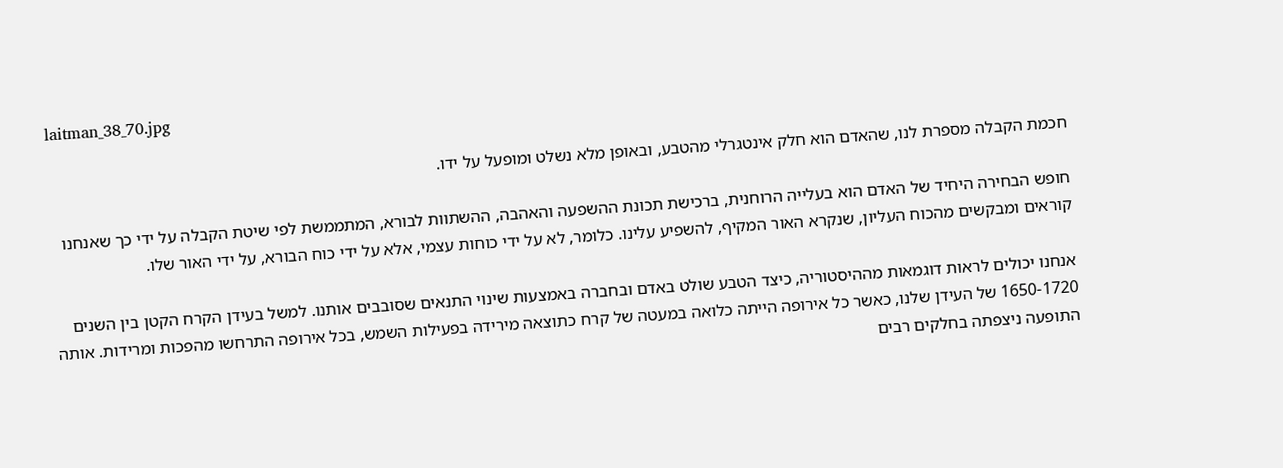laitman_38_70.jpg

חכמת הקבלה מספרת לנו, שהאדם הוא חלק אינטגרלי מהטבע, ובאופן מלא נשלט ומופעל על ידו.

חופש הבחירה היחיד של האדם הוא בעלייה הרוחנית, ברכישת תכונת ההשפעה והאהבה, ההשתוות לבורא, המתממשת לפי שיטת הקבלה על ידי כך שאנחנו קוראים ומבקשים מהכוח העליון, שנקרא האור המקיף, להשפיע עלינו. כלומר, לא על ידי כוחות עצמי, אלא על ידי כוח הבורא, על ידי האור שלו.

אנחנו יכולים לראות דוגמאות מההיסטוריה, כיצד הטבע שולט באדם ובחברה באמצעות שינוי התנאים שסובבים אותנו. למשל בעידן הקרח הקטן בין השנים 1650-1720 של העידן שלנו, כאשר כל אירופה הייתה כלואה במעטה של קרח כתוצאה מירידה בפעילות השמש, בכל אירופה התרחשו מהפכות ומרידות. אותה התופעה ניצפתה בחלקים רבים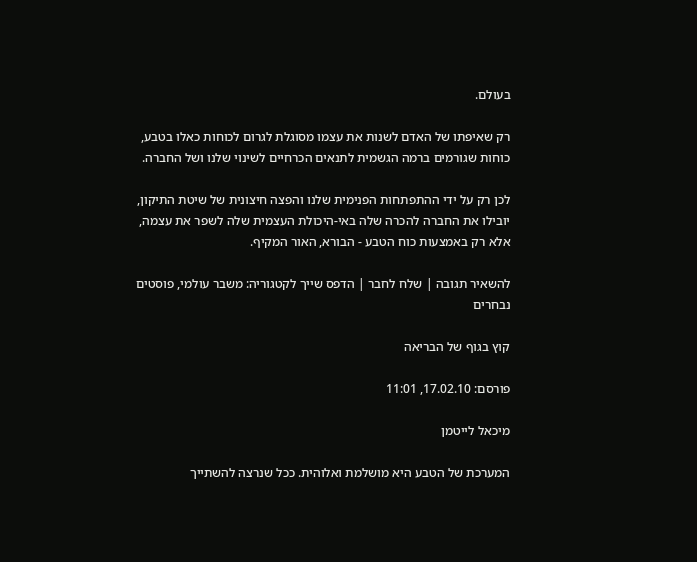בעולם.

רק שאיפתו של האדם לשנות את עצמו מסוגלת לגרום לכוחות כאלו בטבע, כוחות שגורמים ברמה הגשמית לתנאים הכרחיים לשינוי שלנו ושל החברה.

לכן רק על ידי ההתפתחות הפנימית שלנו והפצה חיצונית של שיטת התיקון, יובילו את החברה להכרה שלה באי-היכולת העצמית שלה לשפר את עצמה, אלא רק באמצעות כוח הטבע - הבורא, האור המקיף.

להשאיר תגובה | שלח לחבר | הדפס שייך לקטגוריה: משבר עולמי, פוסטים נבחרים

קוץ בגוף של הבריאה

פורסם: 17.02.10, 11:01

מיכאל לייטמן

המערכת של הטבע היא מושלמת ואלוהית. ככל שנרצה להשתייך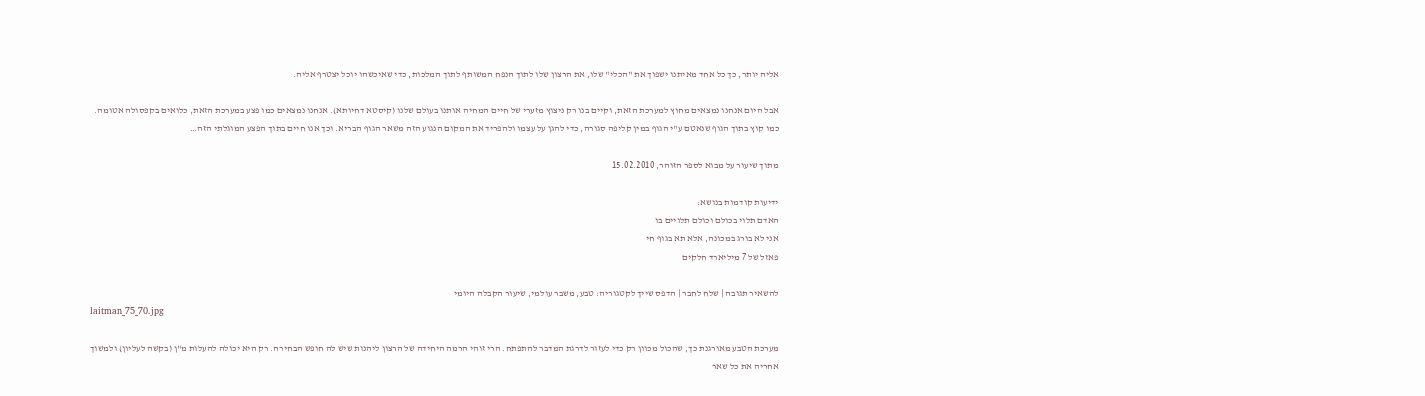אליה יותר, כך כל אחד מאיתנו ישפוך את "הכלי" שלו, את הרצון שלו לתוך הנפח המשותף לתוך המלכות, כדי שאיכשהו יוכל יצטרף אליה.

אבל היום אנחנו נמצאים מחוץ למערכת הזאת, וקיים בנו רק ניצוץ מזערי של חיים המחיה אותנו בעולם שלנו (קיסטא דחיותא). אנחנו נמצאים כמו פצע במערכת הזאת, כלואים בקפסולה אטומה. כמו קוץ בתוך הגוף שנאטם ע"י הגוף במין קליפה סגורה, כדי להגן על עצמו ולהפריד את המקום הנגוע הזה משאר הגוף הבריא. וכך אנו חיים בתוך הפצע המוגלתי הזה…

מתוך שיעור על מבוא לספר הזוהר, 15.02.2010

ידיעות קודמות בנושא:
האדם תלוי בכולם וכולם תלויים בו
אני לא בורג במכונה, אלא תא בגוף חי
פאזל של 7 מיליארד חלקים

להשאיר תגובה | שלח לחבר | הדפס שייך לקטגוריה: טבע, משבר עולמי, שיעור הקבלה היומי
laitman_75_70.jpg

מערכת הטבע מאורגנת כך, שהכול מכוון רק כדי לעזור לדרגת המדבר להתפתח. הרי זוהי הרמה היחידה של הרצון ליהנות שיש לה חופש הבחירה. רק היא יכולה להעלות מ"ן (בקשה לעליון) ולמשוך אחריה את כל שאר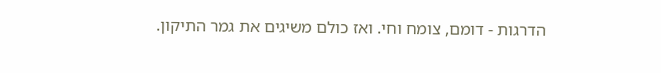הדרגות - דומם, צומח וחי. ואז כולם משיגים את גמר התיקון.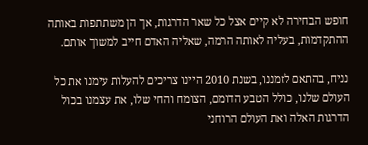חופש הבחירה לא קיים אצל כל שאר הדרגות, אך הן משתתפות באותה ההתקדמות, בעליה לאותה הרמה, שאליה האדם חייב למשוך אותם.

נניח, בהתאם לזמננו, בשנת 2010 היינו צריכים להעלות עימנו את כל העולם שלנו, כולל הטבע הדומם, הצומח והחי שלו, את עצמנו בכול הדרגות האלה ואת העולם הרוחני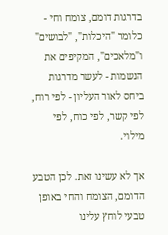בדרגות דומם, צומח וחי - כלומר "היכלות", "לבושים" ו"מלאכים", המקיפים את הנשמות - לעשר מדרגות ביחס לאור העליון - לפי רוח, לפי קשר, לפי כוח, לפי מילוי.

אך לא עשינו זאת. לכן הטבע הדומם, הצומח והחי באופן טבעי לוחץ עלינו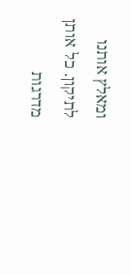ומאלץ אותנו לתיקון. כל אותן מדרגות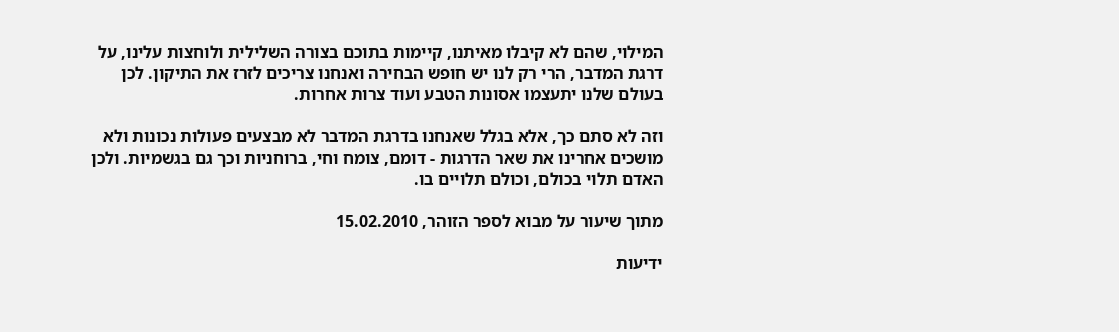המילוי, שהם לא קיבלו מאיתנו, קיימות בתוכם בצורה השלילית ולוחצות עלינו, על דרגת המדבר, הרי רק לנו יש חופש הבחירה ואנחנו צריכים לזרז את התיקון. לכן בעולם שלנו יתעצמו אסונות הטבע ועוד צרות אחרות.

וזה לא סתם כך, אלא בגלל שאנחנו בדרגת המדבר לא מבצעים פעולות נכונות ולא מושכים אחרינו את שאר הדרגות - דומם, צומח וחי, ברוחניות וכך גם בגשמיות. ולכן האדם תלוי בכולם, וכולם תלויים בו.

מתוך שיעור על מבוא לספר הזוהר, 15.02.2010

ידיעות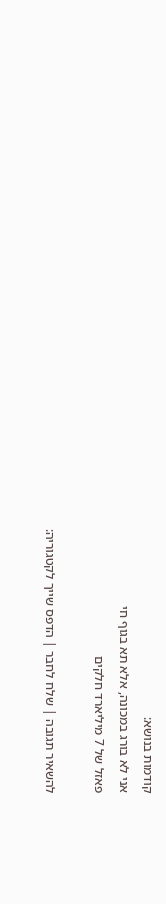קודמות בנושא:
אני לא בורג במכונה, אלא תא בגוף חי
פאזל של 7 מיליארד חלקים

להשאיר תגובה | שלח לחבר | הדפס שייך לקטגוריה: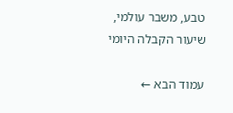טבע, משבר עולמי, שיעור הקבלה היומי

עמוד הבא ←